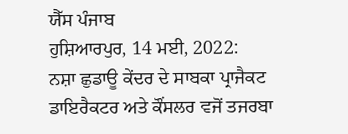ਯੈੱਸ ਪੰਜਾਬ
ਹੁਸ਼ਿਆਰਪੁਰ, 14 ਮਈ, 2022:
ਨਸ਼ਾ ਛੁਡਾਊ ਕੇਂਦਰ ਦੇ ਸਾਬਕਾ ਪ੍ਰਾਜੈਕਟ ਡਾਇਰੈਕਟਰ ਅਤੇ ਕੌਂਸਲਰ ਵਜੋਂ ਤਜਰਬਾ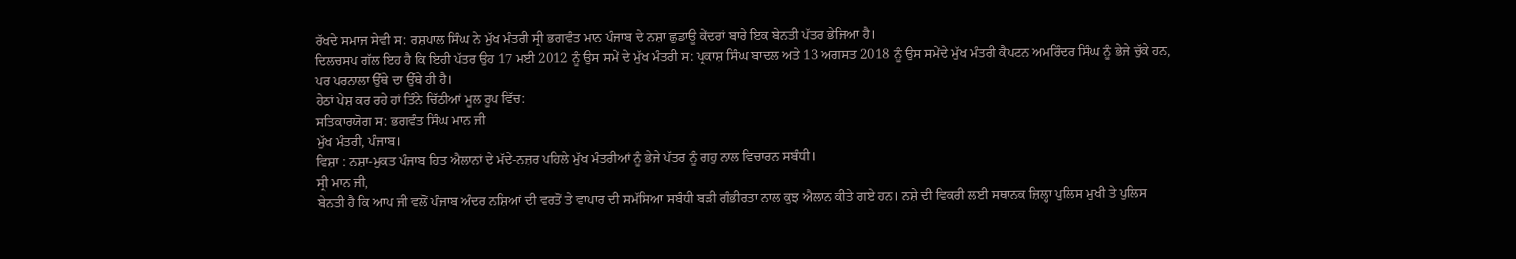ਰੱਖਦੇ ਸਮਾਜ ਸੇਵੀ ਸ: ਰਸ਼ਪਾਲ ਸਿੰਘ ਨੇ ਮੁੱਖ ਮੰਤਰੀ ਸ੍ਰੀ ਭਗਵੰਤ ਮਾਨ ਪੰਜਾਬ ਦੇ ਨਸ਼ਾ ਛੁਡਾਊ ਕੇਂਦਰਾਂ ਬਾਰੇ ਇਕ ਬੇਨਤੀ ਪੱਤਰ ਭੇਜਿਆ ਹੈ।
ਦਿਲਚਸਪ ਗੱਲ ਇਹ ਹੈ ਕਿ ਇਹੀ ਪੱਤਰ ਉਹ 17 ਮਈ 2012 ਨੂੰ ਉਸ ਸਮੇਂ ਦੇ ਮੁੱਖ ਮੰਤਰੀ ਸ: ਪ੍ਰਕਾਸ਼ ਸਿੰਘ ਬਾਦਲ ਅਤੇ 13 ਅਗਸਤ 2018 ਨੂੰ ਉਸ ਸਮੇਂਦੇ ਮੁੱਖ ਮੰਤਰੀ ਕੈਪਟਨ ਅਮਰਿੰਦਰ ਸਿੰਘ ਨੂੰ ਭੇਜੇ ਚੁੱਕੇ ਹਨ, ਪਰ ਪਰਨਾਲਾ ਉੱਥੇ ਦਾ ਉੱਥੇ ਹੀ ਹੈ।
ਹੇਠਾਂ ਪੇਸ਼ ਕਰ ਰਹੇ ਹਾਂ ਤਿੰਨੇ ਚਿੱਠੀਆਂ ਮੂਲ ਰੂਪ ਵਿੱਚ:
ਸਤਿਕਾਰਯੋਗ ਸ: ਭਗਵੰਤ ਸਿੰਘ ਮਾਨ ਜੀ
ਮੁੱਖ ਮੰਤਰੀ, ਪੰਜਾਬ।
ਵਿਸ਼ਾ : ਨਸ਼ਾ-ਮੁਕਤ ਪੰਜਾਬ ਹਿਤ ਐਲਾਨਾਂ ਦੇ ਮੱਦੇ-ਨਜ਼ਰ ਪਹਿਲੇ ਮੁੱਖ ਮੰਤਰੀਆਂ ਨੂੰ ਭੇਜੇ ਪੱਤਰ ਨੂੰ ਗਹੁ ਨਾਲ ਵਿਚਾਰਨ ਸਬੰਧੀ।
ਸ੍ਰੀ ਮਾਨ ਜੀ,
ਬੇਨਤੀ ਹੈ ਕਿ ਆਪ ਜੀ ਵਲੋਂ ਪੰਜਾਬ ਅੰਦਰ ਨਸ਼ਿਆਂ ਦੀ ਵਰਤੋਂ ਤੇ ਵਾਪਾਰ ਦੀ ਸਮੱਸਿਆ ਸਬੰਧੀ ਬੜੀ ਗੰਭੀਰਤਾ ਨਾਲ ਕੁਝ ਐਲਾਨ ਕੀਤੇ ਗਏ ਹਨ। ਨਸ਼ੇ ਦੀ ਵਿਕਰੀ ਲਈ ਸਥਾਨਕ ਜ਼ਿਲ੍ਹਾ ਪੁਲਿਸ ਮੁਖੀ ਤੇ ਪੁਲਿਸ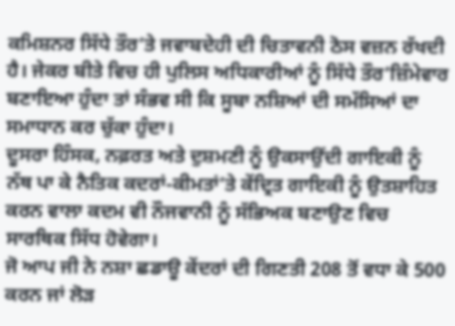ਕਮਿਸ਼ਨਰ ਸਿੱਧੇ ਤੌਰ’ਤੇ ਜਵਾਬਦੇਹੀ ਦੀ ਚਿਤਾਵਨੀ ਠੋਸ ਵਜ਼ਨ ਰੱਖਦੀ ਹੈ। ਜੇਕਰ ਬੀਤੇ ਵਿਚ ਹੀ ਪੁਲਿਸ ਅਧਿਕਾਰੀਆਂ ਨੂੰ ਸਿੱਧੇ ਤੌਰ’ਜ਼ਿੰਮੇਵਾਰ ਬਣਾਇਆ ਹੁੰਦਾ ਤਾਂ ਸੰਭਵ ਸੀ ਕਿ ਸੂਬਾ ਨਸ਼ਿਆਂ ਦੀ ਸਮੱਸਿਆਂ ਦਾ ਸਮਾਧਾਨ ਕਰ ਚੁੱਕਾ ਹੁੰਦਾ।
ਦੂਸਰਾ ਹਿੰਸਕ, ਨਫ਼ਰਤ ਅਤੇ ਦੁਸ਼ਮਣੀ ਨੂੰ ਉਕਸਾਉਂਦੀ ਗਾਇਕੀ ਨੂੰ ਨੱਥ ਪਾ ਕੇ ਨੈਤਿਕ ਕਦਰਾਂ-ਕੀਮਤਾਂ’ਤੇ ਕੇਂਦ੍ਰਿਤ ਗਾਇਕੀ ਨੂੰ ਉਤਸ਼ਾਹਿਤ ਕਰਨ ਵਾਲਾ ਕਦਮ ਵੀ ਨੌਜਵਾਨੀ ਨੂੰ ਸੱਭਿਅਕ ਬਣਾਉਣ ਵਿਚ ਸਾਰਥਿਕ ਸਿੱਧ ਹੋਵੇਗਾ।
ਜੋ ਆਪ ਜੀ ਨੇ ਨਸ਼ਾ ਛਡਾਊ ਕੇਂਦਰਾਂ ਦੀ ਗਿਣਤੀ 208 ਤੋਂ ਵਧਾ ਕੇ 500 ਕਰਨ ਜਾਂ ਲੋੜ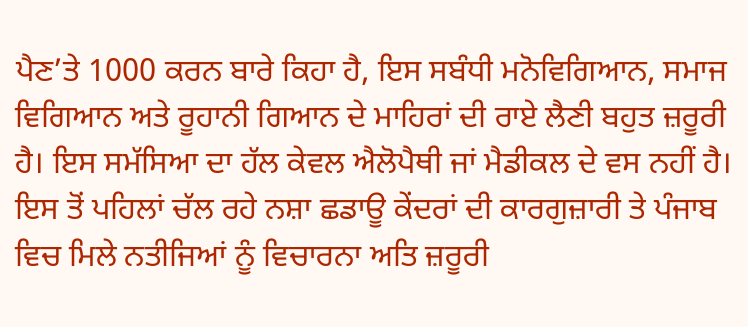ਪੈਣ’ਤੇ 1000 ਕਰਨ ਬਾਰੇ ਕਿਹਾ ਹੈ, ਇਸ ਸਬੰਧੀ ਮਨੋਵਿਗਿਆਨ, ਸਮਾਜ ਵਿਗਿਆਨ ਅਤੇ ਰੂਹਾਨੀ ਗਿਆਨ ਦੇ ਮਾਹਿਰਾਂ ਦੀ ਰਾਏ ਲੈਣੀ ਬਹੁਤ ਜ਼ਰੂਰੀ ਹੈ। ਇਸ ਸਮੱਸਿਆ ਦਾ ਹੱਲ ਕੇਵਲ ਐਲੋਪੈਥੀ ਜਾਂ ਮੈਡੀਕਲ ਦੇ ਵਸ ਨਹੀਂ ਹੈ। ਇਸ ਤੋਂ ਪਹਿਲਾਂ ਚੱਲ ਰਹੇ ਨਸ਼ਾ ਛਡਾਊ ਕੇਂਦਰਾਂ ਦੀ ਕਾਰਗੁਜ਼ਾਰੀ ਤੇ ਪੰਜਾਬ ਵਿਚ ਮਿਲੇ ਨਤੀਜਿਆਂ ਨੂੰ ਵਿਚਾਰਨਾ ਅਤਿ ਜ਼ਰੂਰੀ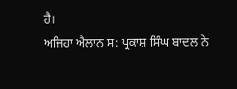ਹੈ।
ਅਜਿਹਾ ਐਲਾਨ ਸ: ਪ੍ਰਕਾਸ਼ ਸਿੰਘ ਬਾਦਲ ਨੇ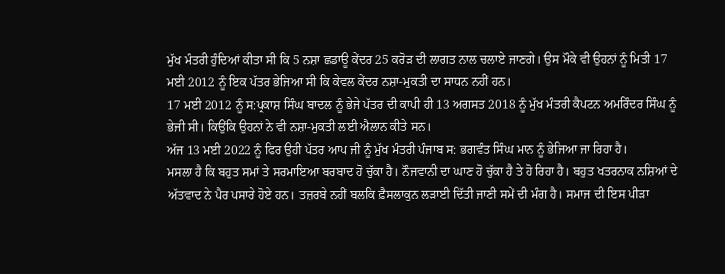ਮੁੱਖ ਮੰਤਰੀ ਹੁੰਦਿਆਂ ਕੀਤਾ ਸੀ ਕਿ 5 ਨਸ਼ਾ ਛਡਾਊ ਕੇਂਦਰ 25 ਕਰੋੜ ਦੀ ਲਾਗਤ ਨਾਲ ਚਲਾਏ ਜਾਣਗੇ। ਉਸ ਮੌਕੇ ਵੀ ਉਹਨਾਂ ਨੂੰ ਮਿਤੀ 17 ਮਈ 2012 ਨੂੰ ਇਕ ਪੱਤਰ ਭੇਜਿਆ ਸੀ ਕਿ ਕੇਵਲ ਕੇਂਦਰ ਨਸ਼ਾ-ਮੁਕਤੀ ਦਾ ਸਾਧਨ ਨਹੀਂ ਹਨ।
17 ਮਈ 2012 ਨੂੰ ਸ:ਪ੍ਰਕਾਸ਼ ਸਿੰਘ ਬਾਦਲ ਨੂੰ ਭੇਜੇ ਪੱਤਰ ਦੀ ਕਾਪੀ ਹੀ 13 ਅਗਸਤ 2018 ਨੂੰ ਮੁੱਖ ਮੰਤਰੀ ਕੈਪਟਨ ਅਮਰਿੰਦਰ ਸਿੰਘ ਨੂੰ ਭੇਜੀ ਸੀ। ਕਿਉਂਕਿ ਉਹਨਾਂ ਨੇ ਵੀ ਨਸ਼ਾ-ਮੁਕਤੀ ਲਈ ਐਲਾਨ ਕੀਤੇ ਸਨ।
ਅੱਜ 13 ਮਈ 2022 ਨੂੰ ਫਿਰ ਉਹੀ ਪੱਤਰ ਆਪ ਜੀ ਨੂੰ ਮੁੱਖ ਮੰਤਰੀ ਪੰਜਾਬ ਸ: ਭਗਵੰਤ ਸਿੰਘ ਮਾਨ ਨੂੰ ਭੇਜਿਆ ਜਾ ਰਿਹਾ ਹੈ।
ਮਸਲਾ ਹੈ ਕਿ ਬਹੁਤ ਸਮਾਂ ਤੇ ਸਰਮਾਇਆ ਬਰਬਾਦ ਹੋ ਚੁੱਕਾ ਹੈ। ਨੌਜਵਾਨੀ ਦਾ ਘਾਣ ਹੋ ਚੁੱਕਾ ਹੈ ਤੇ ਹੋ ਰਿਹਾ ਹੈ। ਬਹੁਤ ਖਤਰਨਾਕ ਨਸ਼ਿਆਂ ਦੇ ਅੱਤਵਾਦ ਨੇ ਪੈਰ ਪਸਾਰੇ ਹੋਏ ਹਨ। ਤਜ਼ਰਬੇ ਨਹੀਂ ਬਲਕਿ ਫ਼ੈਸਲਾਕੁਨ ਲੜਾਈ ਦਿੱਤੀ ਜਾਣੀ ਸਮੇਂ ਦੀ ਮੰਗ ਹੈ। ਸਮਾਜ ਦੀ ਇਸ ਪੀੜਾ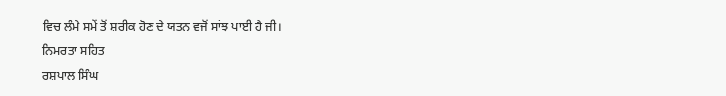ਵਿਚ ਲੰਮੇ ਸਮੇਂ ਤੋਂ ਸ਼ਰੀਕ ਹੋਣ ਦੇ ਯਤਨ ਵਜੋਂ ਸਾਂਝ ਪਾਈ ਹੈ ਜੀ।
ਨਿਮਰਤਾ ਸਹਿਤ
ਰਸ਼ਪਾਲ ਸਿੰਘ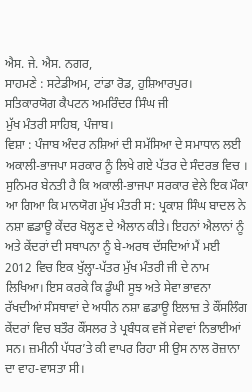ਐਸ. ਜੇ. ਐਸ. ਨਗਰ,
ਸਾਹਮਣੇ : ਸਟੇਡੀਅਮ, ਟਾਂਡਾ ਰੋਡ, ਹੁਸ਼ਿਆਰਪੁਰ।
ਸਤਿਕਾਰਯੋਗ ਕੈਪਟਨ ਅਮਰਿੰਦਰ ਸਿੰਘ ਜੀ
ਮੁੱਖ ਮੰਤਰੀ ਸਾਹਿਬ, ਪੰਜਾਬ।
ਵਿਸ਼ਾ : ਪੰਜਾਬ ਅੰਦਰ ਨਸ਼ਿਆਂ ਦੀ ਸਮੱਸਿਆ ਦੇ ਸਮਾਧਾਨ ਲਈ ਅਕਾਲੀ-ਭਾਜਪਾ ਸਰਕਾਰ ਨੂੰ ਲਿਖੇ ਗਏ ਪੱਤਰ ਦੇ ਸੰਦਰਭ ਵਿਚ ।
ਸੁਨਿਮਰ ਬੇਨਤੀ ਹੈ ਕਿ ਅਕਾਲੀ-ਭਾਜਪਾ ਸਰਕਾਰ ਵੇਲੇ ਇਕ ਮੌਕਾ ਆ ਗਿਆ ਕਿ ਮਾਨਯੋਗ ਮੁੱਖ ਮੰਤਰੀ ਸ: ਪ੍ਰਕਾਸ਼ ਸਿੰਘ ਬਾਦਲ ਨੇ ਨਸ਼ਾ ਛਡਾਊ ਕੇਂਦਰ ਖੋਲ੍ਹਣ ਦੇ ਐਲਾਨ ਕੀਤੇ। ਇਹਨਾਂ ਐਲਾਨਾਂ ਨੂੰ ਅਤੇ ਕੇਂਦਰਾਂ ਦੀ ਸਥਾਪਨਾ ਨੂੰ ਬੇ-ਅਰਥ ਦੱਸਦਿਆਂ ਮੈਂ ਮਈ 2012 ਵਿਚ ਇਕ ਖੁੱਲ੍ਹਾ-ਪੱਤਰ ਮੁੱਖ ਮੰਤਰੀ ਜੀ ਦੇ ਨਾਮ ਲਿਖਿਆ। ਇਸ ਕਰਕੇ ਕਿ ਡੂੰਘੀ ਸੂਝ ਅਤੇ ਸੇਵਾ ਭਾਵਨਾ ਰੱਖਦੀਆਂ ਸੰਸਥਾਵਾਂ ਦੇ ਅਧੀਨ ਨਸ਼ਾ ਛਡਾਊ ਇਲਾਜ਼ ਤੇ ਕੌਂਸਲਿੰਗ ਕੇਂਦਰਾਂ ਵਿਚ ਬਤੌਰ ਕੌਂਸਲਰ ਤੇ ਪ੍ਰਬੰਧਕ ਵਜੋਂ ਸੇਵਾਵਾਂ ਨਿਭਾਈਆਂ ਸਨ। ਜ਼ਮੀਨੀ ਪੱਧਰ’ਤੇ ਕੀ ਵਾਪਰ ਰਿਹਾ ਸੀ ਉਸ ਨਾਲ ਰੋਜ਼ਾਨਾ ਦਾ ਵਾਹ-ਵਾਸਤਾ ਸੀ।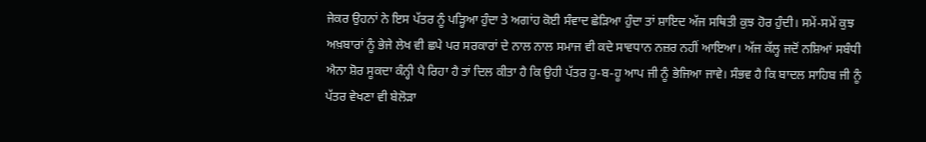ਜੇਕਰ ਉਹਨਾਂ ਨੇ ਇਸ ਪੱਤਰ ਨੂੰ ਪੜ੍ਹਿਆ ਹੁੰਦਾ ਤੇ ਅਗਾਂਹ ਕੋਈ ਸੰਵਾਦ ਛੇੜਿਆ ਹੁੰਦਾ ਤਾਂ ਸ਼ਾਇਦ ਅੱਜ ਸਥਿਤੀ ਕੁਝ ਹੋਰ ਹੁੰਦੀ। ਸਮੇਂ-ਸਮੇਂ ਕੁਝ ਅਖ਼ਬਾਰਾਂ ਨੂੰ ਭੇਜੇ ਲੇਖ ਵੀ ਛਪੇ ਪਰ ਸਰਕਾਰਾਂ ਦੇ ਨਾਲ ਨਾਲ ਸਮਾਜ ਵੀ ਕਦੇ ਸਾਵਧਾਨ ਨਜ਼ਰ ਨਹੀਂ ਆਇਆ। ਅੱਜ ਕੱਲ੍ਹ ਜਦੋਂ ਨਸ਼ਿਆਂ ਸਬੰਧੀ ਐਨਾ ਸ਼ੋਰ ਸੂਕਦਾ ਕੰਨ੍ਹੀ ਪੈ ਰਿਹਾ ਹੈ ਤਾਂ ਦਿਲ ਕੀਤਾ ਹੈ ਕਿ ਉਹੀ ਪੱਤਰ ਹੁ-ਬ-ਹੂ ਆਪ ਜੀ ਨੂੰ ਭੇਜਿਆ ਜਾਵੇ। ਸੰਭਵ ਹੈ ਕਿ ਬਾਦਲ ਸਾਹਿਬ ਜੀ ਨੂੰ ਪੱਤਰ ਵੇਖਣਾ ਵੀ ਬੇਲੋੜਾ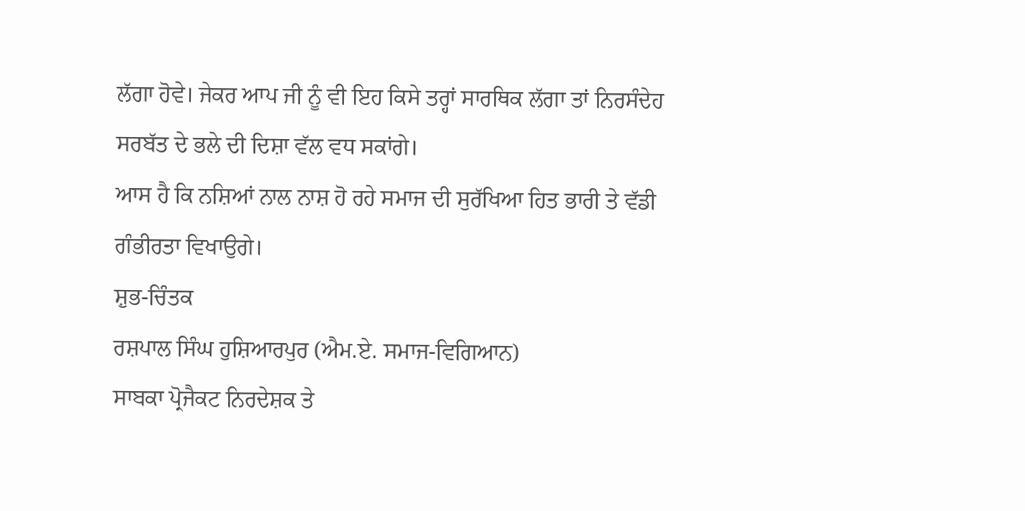ਲੱਗਾ ਹੋਵੇ। ਜੇਕਰ ਆਪ ਜੀ ਨੂੰ ਵੀ ਇਹ ਕਿਸੇ ਤਰ੍ਹਾਂ ਸਾਰਥਿਕ ਲੱਗਾ ਤਾਂ ਨਿਰਸੰਦੇਹ ਸਰਬੱਤ ਦੇ ਭਲੇ ਦੀ ਦਿਸ਼ਾ ਵੱਲ ਵਧ ਸਕਾਂਗੇ।
ਆਸ ਹੈ ਕਿ ਨਸ਼ਿਆਂ ਨਾਲ ਨਾਸ਼ ਹੋ ਰਹੇ ਸਮਾਜ ਦੀ ਸੁਰੱਖਿਆ ਹਿਤ ਭਾਰੀ ਤੇ ਵੱਡੀ ਗੰਭੀਰਤਾ ਵਿਖਾਉਗੇ।
ਸ਼ੁਭ-ਚਿੰਤਕ
ਰਸ਼ਪਾਲ ਸਿੰਘ ਹੁਸ਼ਿਆਰਪੁਰ (ਐਮ.ਏ. ਸਮਾਜ-ਵਿਗਿਆਨ)
ਸਾਬਕਾ ਪ੍ਰੋਜੈਕਟ ਨਿਰਦੇਸ਼ਕ ਤੇ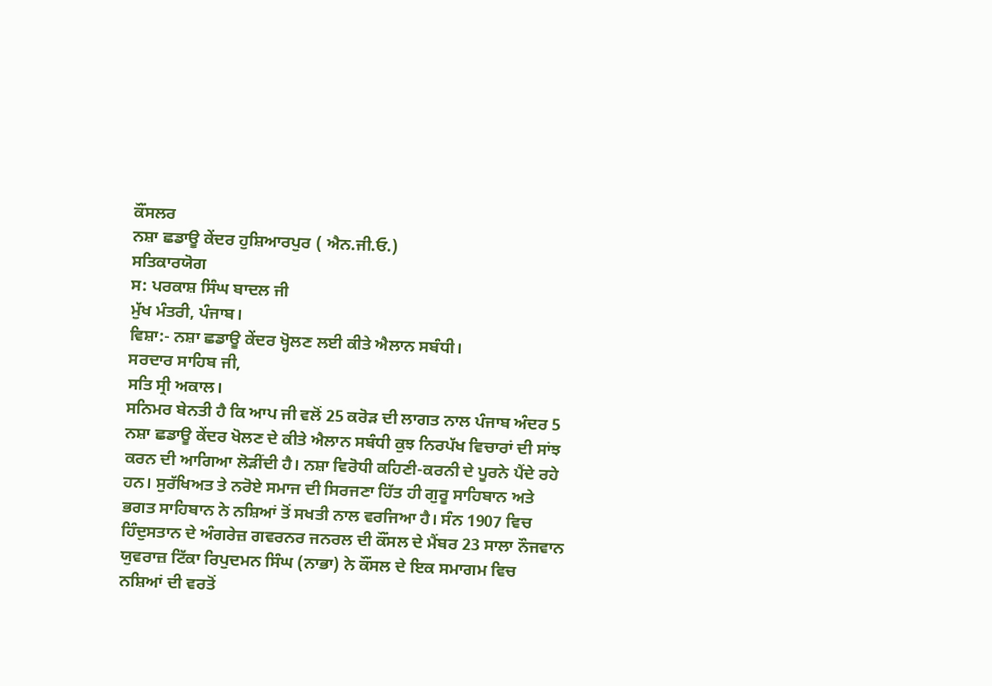ਕੌਂਸਲਰ
ਨਸ਼ਾ ਛਡਾਊ ਕੇਂਦਰ ਹੁਸ਼ਿਆਰਪੁਰ ( ਐਨ.ਜੀ.ਓ.)
ਸਤਿਕਾਰਯੋਗ
ਸ: ਪਰਕਾਸ਼ ਸਿੰਘ ਬਾਦਲ ਜੀ
ਮੁੱਖ ਮੰਤਰੀ, ਪੰਜਾਬ।
ਵਿਸ਼ਾ:- ਨਸ਼ਾ ਛਡਾਊ ਕੇਂਦਰ ਖ੍ਹੋਲਣ ਲਈ ਕੀਤੇ ਐਲਾਨ ਸਬੰਧੀ।
ਸਰਦਾਰ ਸਾਹਿਬ ਜੀ,
ਸਤਿ ਸ੍ਰੀ ਅਕਾਲ।
ਸਨਿਮਰ ਬੇਨਤੀ ਹੈ ਕਿ ਆਪ ਜੀ ਵਲੋਂ 25 ਕਰੋੜ ਦੀ ਲਾਗਤ ਨਾਲ ਪੰਜਾਬ ਅੰਦਰ 5 ਨਸ਼ਾ ਛਡਾਊ ਕੇਂਦਰ ਖੋਲਣ ਦੇ ਕੀਤੇ ਐਲਾਨ ਸਬੰਧੀ ਕੁਝ ਨਿਰਪੱਖ ਵਿਚਾਰਾਂ ਦੀ ਸਾਂਝ ਕਰਨ ਦੀ ਆਗਿਆ ਲੋੜੀਂਦੀ ਹੈ। ਨਸ਼ਾ ਵਿਰੋਧੀ ਕਹਿਣੀ-ਕਰਨੀ ਦੇ ਪੂਰਨੇ ਪੈਂਦੇ ਰਹੇ ਹਨ। ਸੁਰੱਖਿਅਤ ਤੇ ਨਰੋਏ ਸਮਾਜ ਦੀ ਸਿਰਜਣਾ ਹਿੱਤ ਹੀ ਗੁਰੂ ਸਾਹਿਬਾਨ ਅਤੇ ਭਗਤ ਸਾਹਿਬਾਨ ਨੇ ਨਸ਼ਿਆਂ ਤੋਂ ਸਖਤੀ ਨਾਲ ਵਰਜਿਆ ਹੈ। ਸੰਨ 1907 ਵਿਚ ਹਿੰਦੁਸਤਾਨ ਦੇ ਅੰਗਰੇਜ਼ ਗਵਰਨਰ ਜਨਰਲ ਦੀ ਕੌਂਸਲ ਦੇ ਮੈਂਬਰ 23 ਸਾਲਾ ਨੌਜਵਾਨ ਯੁਵਰਾਜ਼ ਟਿੱਕਾ ਰਿਪੁਦਮਨ ਸਿੰਘ (ਨਾਭਾ) ਨੇ ਕੌਂਸਲ ਦੇ ਇਕ ਸਮਾਗਮ ਵਿਚ ਨਸ਼ਿਆਂ ਦੀ ਵਰਤੋਂ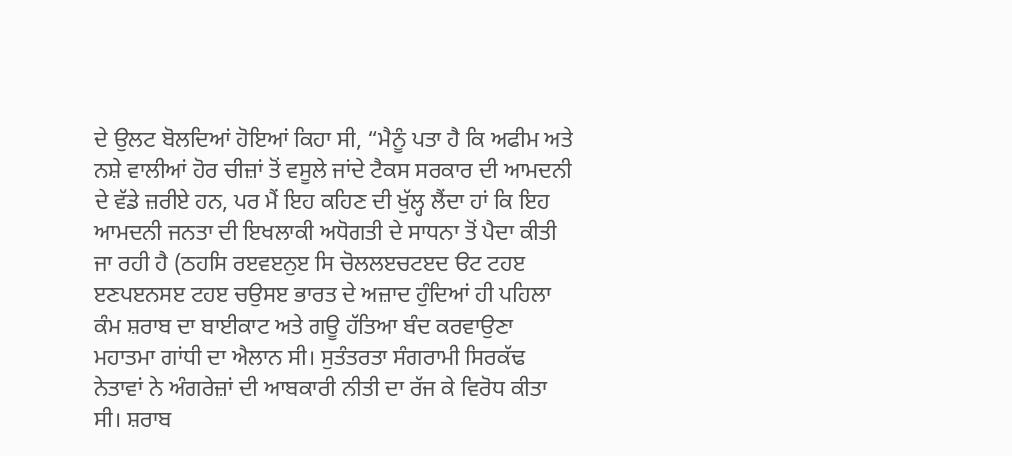ਦੇ ਉਲਟ ਬੋਲਦਿਆਂ ਹੋਇਆਂ ਕਿਹਾ ਸੀ, “ਮੈਨੂੰ ਪਤਾ ਹੈ ਕਿ ਅਫੀਮ ਅਤੇ ਨਸ਼ੇ ਵਾਲੀਆਂ ਹੋਰ ਚੀਜ਼ਾਂ ਤੋਂ ਵਸੂਲੇ ਜਾਂਦੇ ਟੈਕਸ ਸਰਕਾਰ ਦੀ ਆਮਦਨੀ ਦੇ ਵੱਡੇ ਜ਼ਰੀਏ ਹਨ, ਪਰ ਮੈਂ ਇਹ ਕਹਿਣ ਦੀ ਖੁੱਲ੍ਹ ਲੈਂਦਾ ਹਾਂ ਕਿ ਇਹ ਆਮਦਨੀ ਜਨਤਾ ਦੀ ਇਖਲਾਕੀ ਅਧੋਗਤੀ ਦੇ ਸਾਧਨਾ ਤੋਂ ਪੈਦਾ ਕੀਤੀ ਜਾ ਰਹੀ ਹੈ (ਠਹਸਿ ਰੲਵੲਨੁੲ ਸਿ ਚੋਲਲੲਚਟੲਦ ੳਟ ਟਹੲ ੲਣਪੲਨਸੲ ਟਹੲ ਚਉਸੲ ਭਾਰਤ ਦੇ ਅਜ਼ਾਦ ਹੁੰਦਿਆਂ ਹੀ ਪਹਿਲਾ ਕੰਮ ਸ਼ਰਾਬ ਦਾ ਬਾਈਕਾਟ ਅਤੇ ਗਊ ਹੱਤਿਆ ਬੰਦ ਕਰਵਾਉਣਾ ਮਹਾਤਮਾ ਗਾਂਧੀ ਦਾ ਐਲਾਨ ਸੀ। ਸੁਤੰਤਰਤਾ ਸੰਗਰਾਮੀ ਸਿਰਕੱਢ ਨੇਤਾਵਾਂ ਨੇ ਅੰਗਰੇਜ਼ਾਂ ਦੀ ਆਬਕਾਰੀ ਨੀਤੀ ਦਾ ਰੱਜ ਕੇ ਵਿਰੋਧ ਕੀਤਾ ਸੀ। ਸ਼ਰਾਬ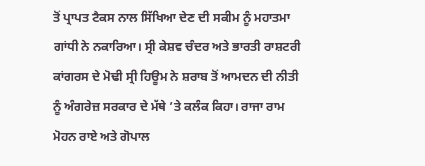ਤੋਂ ਪ੍ਰਾਪਤ ਟੈਕਸ ਨਾਲ ਸਿੱਖਿਆ ਦੇਣ ਦੀ ਸਕੀਮ ਨੂੰ ਮਹਾਤਮਾ ਗਾਂਧੀ ਨੇ ਨਕਾਰਿਆ। ਸ੍ਰੀ ਕੇਸ਼ਵ ਚੰਦਰ ਅਤੇ ਭਾਰਤੀ ਰਾਸ਼ਟਰੀ ਕਾਂਗਰਸ ਦੇ ਮੋਢੀ ਸ੍ਰੀ ਹਿਊਮ ਨੇ ਸ਼ਰਾਬ ਤੋਂ ਆਮਦਨ ਦੀ ਨੀਤੀ ਨੂੰ ਅੰਗਰੇਜ਼ ਸਰਕਾਰ ਦੇ ਮੱਥੇ ’ਤੇ ਕਲੰਕ ਕਿਹਾ। ਰਾਜਾ ਰਾਮ ਮੋਹਨ ਰਾਏ ਅਤੇ ਗੋਪਾਲ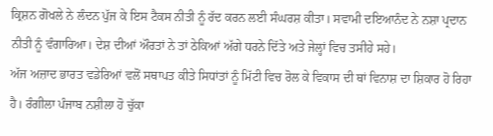ਕ੍ਰਿਸ਼ਨ ਗੋਖਲੇ ਨੇ ਲੰਦਨ ਪੁੱਜ ਕੇ ਇਸ ਟੈਕਸ ਨੀਤੀ ਨੂੰ ਰੱਦ ਕਰਨ ਲਈ ਸੰਘਰਸ਼ ਕੀਤਾ। ਸਵਾਮੀ ਦਇਆਨੰਦ ਨੇ ਨਸ਼ਾ ਪ੍ਰਦਾਨ ਨੀਤੀ ਨੂੰ ਵੰਗਾਰਿਆ। ਦੇਸ਼ ਦੀਆਂ ਔਰਤਾਂ ਨੇ ਤਾਂ ਠੇਕਿਆਂ ਅੱਗੇ ਧਰਨੇ ਦਿੱਤੇ ਅਤੇ ਜੇਲ੍ਹਾਂ ਵਿਚ ਤਸੀਹੇ ਸਹੇ।
ਅੱਜ ਅਜ਼ਾਦ ਭਾਰਤ ਵਡੇਰਿਆਂ ਵਲੋਂ ਸਥਾਪਤ ਕੀਤੇ ਸਿਧਾਂਤਾਂ ਨੂੰ ਮਿੱਟੀ ਵਿਚ ਰੋਲ ਕੇ ਵਿਕਾਸ ਦੀ ਥਾਂ ਵਿਨਾਸ਼ ਦਾ ਸ਼ਿਕਾਰ ਹੋ ਰਿਹਾ ਹੈ। ਰੰਗੀਲਾ ਪੰਜਾਬ ਨਸ਼ੀਲਾ ਹੋ ਚੁੱਕਾ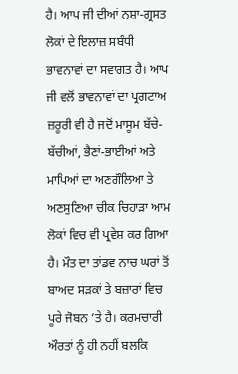ਹੈ। ਆਪ ਜੀ ਦੀਆਂ ਨਸ਼ਾ-ਗ੍ਰਸਤ ਲੋਕਾਂ ਦੇ ਇਲਾਜ਼ ਸਬੰਧੀ ਭਾਵਨਾਵਾਂ ਦਾ ਸਵਾਗਤ ਹੈ। ਆਪ ਜੀ ਵਲੋਂ ਭਾਵਨਾਵਾਂ ਦਾ ਪ੍ਰਗਟਾਅ ਜ਼ਰੂਰੀ ਵੀ ਹੈ ਜਦੋਂ ਮਾਸੂਮ ਬੱਚੇ-ਬੱਚੀਆਂ, ਭੈਣਾਂ-ਭਾਈਆਂ ਅਤੇ ਮਾਪਿਆਂ ਦਾ ਅਣਗੌਲਿਆ ਤੇ ਅਣਸੁਣਿਆ ਚੀਕ ਚਿਹਾੜਾ ਆਮ ਲੋਕਾਂ ਵਿਚ ਵੀ ਪ੍ਰਵੇਸ਼ ਕਰ ਗਿਆ ਹੈ। ਮੌਤ ਦਾ ਤਾਂਡਵ ਨਾਚ ਘਰਾਂ ਤੋਂ ਬਾਅਦ ਸੜਕਾਂ ਤੇ ਬਜ਼ਾਰਾਂ ਵਿਚ ਪੂਰੇ ਜੋਬਨ ’ਤੇ ਹੈ। ਕਰਮਚਾਰੀ ਔਰਤਾਂ ਨੂੰ ਹੀ ਨਹੀਂ ਬਲਕਿ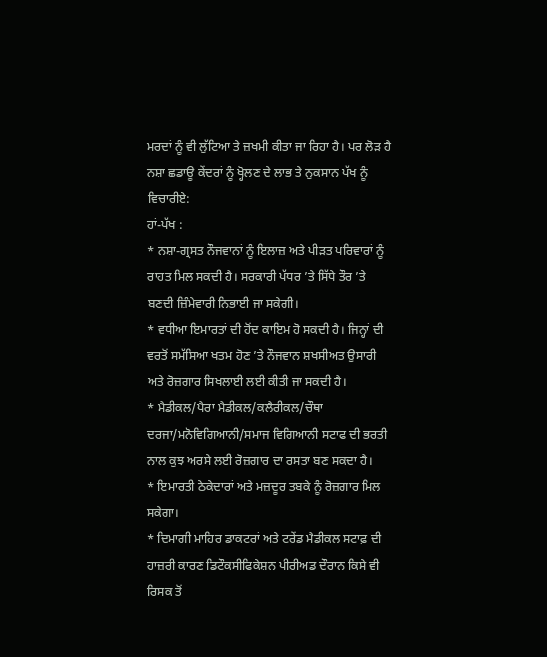ਮਰਦਾਂ ਨੂੰ ਵੀ ਲੁੱਟਿਆ ਤੇ ਜ਼ਖਮੀ ਕੀਤਾ ਜਾ ਰਿਹਾ ਹੈ। ਪਰ ਲੋੜ ਹੈ ਨਸ਼ਾ ਛਡਾਊ ਕੇਂਦਰਾਂ ਨੂੰ ਖ੍ਹੋਲਣ ਦੇ ਲਾਭ ਤੇ ਨੁਕਸਾਨ ਪੱਖ ਨੂੰ ਵਿਚਾਰੀਏ:
ਹਾਂ-ਪੱਖ :
* ਨਸ਼ਾ-ਗ੍ਰਸਤ ਨੌਜਵਾਨਾਂ ਨੂੰ ਇਲਾਜ਼ ਅਤੇ ਪੀੜਤ ਪਰਿਵਾਰਾਂ ਨੂੰ ਰਾਹਤ ਮਿਲ ਸਕਦੀ ਹੈ। ਸਰਕਾਰੀ ਪੱਧਰ ’ਤੇ ਸਿੱਧੇ ਤੌਰ ’ਤੇ ਬਣਦੀ ਜ਼ਿੰਮੇਵਾਰੀ ਨਿਭਾਈ ਜਾ ਸਕੇਗੀ।
* ਵਧੀਆ ਇਮਾਰਤਾਂ ਦੀ ਹੋਂਦ ਕਾਇਮ ਹੋ ਸਕਦੀ ਹੈ। ਜਿਨ੍ਹਾਂ ਦੀ ਵਰਤੋਂ ਸਮੱਸਿਆ ਖਤਮ ਹੋਣ ’ਤੇ ਨੌਜਵਾਨ ਸ਼ਖਸੀਅਤ ਉਸਾਰੀ ਅਤੇ ਰੋਜ਼ਗਾਰ ਸਿਖਲਾਈ ਲਈ ਕੀਤੀ ਜਾ ਸਕਦੀ ਹੈ।
* ਮੈਡੀਕਲ/ਪੈਰਾ ਮੈਡੀਕਲ/ਕਲੈਰੀਕਲ/ਚੌਥਾ ਦਰਜਾ/ਮਨੋਵਿਗਿਆਨੀ/ਸਮਾਜ ਵਿਗਿਆਨੀ ਸਟਾਫ ਦੀ ਭਰਤੀ ਨਾਲ ਕੁਝ ਅਰਸੇ ਲਈ ਰੋਜ਼ਗਾਰ ਦਾ ਰਸਤਾ ਬਣ ਸਕਦਾ ਹੈ।
* ਇਮਾਰਤੀ ਠੇਕੇਦਾਰਾਂ ਅਤੇ ਮਜ਼ਦੂਰ ਤਬਕੇ ਨੂੰ ਰੋਜ਼ਗਾਰ ਮਿਲ ਸਕੇਗਾ।
* ਦਿਮਾਗੀ ਮਾਹਿਰ ਡਾਕਟਰਾਂ ਅਤੇ ਟਰੇਂਡ ਮੈਡੀਕਲ ਸਟਾਫ਼ ਦੀ ਹਾਜ਼ਰੀ ਕਾਰਣ ਡਿਟੌਕਸੀਫਿਕੇਸ਼ਨ ਪੀਰੀਅਡ ਦੌਰਾਨ ਕਿਸੇ ਵੀ ਰਿਸਕ ਤੋਂ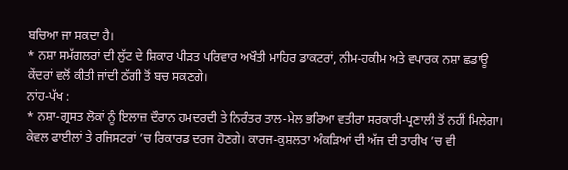ਬਚਿਆ ਜਾ ਸਕਦਾ ਹੈ।
* ਨਸ਼ਾ ਸਮੱਗਲਰਾਂ ਦੀ ਲੁੱਟ ਦੇ ਸ਼ਿਕਾਰ ਪੀੜਤ ਪਰਿਵਾਰ ਅਖੌਤੀ ਮਾਹਿਰ ਡਾਕਟਰਾਂ, ਨੀਮ-ਹਕੀਮ ਅਤੇ ਵਪਾਰਕ ਨਸ਼ਾ ਛਡਾਊ ਕੇਂਦਰਾਂ ਵਲੋਂ ਕੀਤੀ ਜਾਂਦੀ ਠੱਗੀ ਤੋਂ ਬਚ ਸਕਣਗੇ।
ਨਾਂਹ-ਪੱਖ :
* ਨਸ਼ਾ-ਗ੍ਰਸਤ ਲੋਕਾਂ ਨੂੰ ਇਲਾਜ਼ ਦੌਰਾਨ ਹਮਦਰਦੀ ਤੇ ਨਿਰੰਤਰ ਤਾਲ-ਮੇਲ ਭਰਿਆ ਵਤੀਰਾ ਸਰਕਾਰੀ-ਪ੍ਰਣਾਲੀ ਤੋਂ ਨਹੀਂ ਮਿਲੇਗਾ। ਕੇਵਲ ਫਾਈਲਾਂ ਤੇ ਰਜਿਸਟਰਾਂ ’ਚ ਰਿਕਾਰਡ ਦਰਜ ਹੋਣਗੇ। ਕਾਰਜ-ਕੁਸ਼ਲਤਾ ਅੰਕੜਿਆਂ ਦੀ ਅੱਜ ਦੀ ਤਾਰੀਖ ’ਚ ਵੀ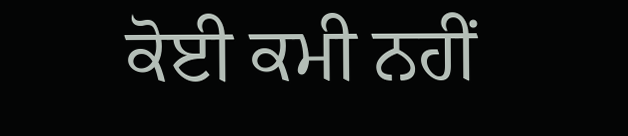ਕੋਈ ਕਮੀ ਨਹੀਂ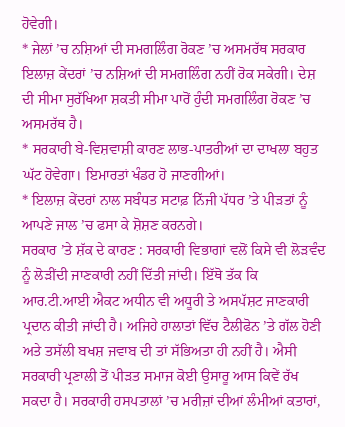ਹੋਵੇਗੀ।
* ਜੇਲਾਂ ’ਚ ਨਸ਼ਿਆਂ ਦੀ ਸਮਗਲਿੰਗ ਰੋਕਣ ’ਚ ਅਸਮਰੱਥ ਸਰਕਾਰ ਇਲਾਜ਼ ਕੇਂਦਰਾਂ ’ਚ ਨਸ਼ਿਆਂ ਦੀ ਸਮਗਲਿੰਗ ਨਹੀਂ ਰੋਕ ਸਕੇਗੀ। ਦੇਸ਼ ਦੀ ਸੀਮਾ ਸੁਰੱਖਿਆ ਸ਼ਕਤੀ ਸੀਮਾ ਪਾਰੋਂ ਹੁੰਦੀ ਸਮਗਲਿੰਗ ਰੋਕਣ ’ਚ ਅਸਮਰੱਥ ਹੈ।
* ਸਰਕਾਰੀ ਬੇ-ਵਿਸ਼ਵਾਸ਼ੀ ਕਾਰਣ ਲਾਭ-ਪਾਤਰੀਆਂ ਦਾ ਦਾਖਲਾ ਬਹੁਤ ਘੱਟ ਹੋਵੇਗਾ। ਇਮਾਰਤਾਂ ਖੰਡਰ ਹੋ ਜਾਣਗੀਆਂ।
* ਇਲਾਜ਼ ਕੇਂਦਰਾਂ ਨਾਲ ਸਬੰਧਤ ਸਟਾਫ਼ ਨਿੱਜੀ ਪੱਧਰ ’ਤੇ ਪੀੜਤਾਂ ਨੂੰ ਆਪਣੇ ਜਾਲ ’ਚ ਫਸਾ ਕੇ ਸ਼ੋਸ਼ਣ ਕਰਨਗੇ।
ਸਰਕਾਰ ’ਤੇ ਸ਼ੱਕ ਦੇ ਕਾਰਣ : ਸਰਕਾਰੀ ਵਿਭਾਗਾਂ ਵਲੋਂ ਕਿਸੇ ਵੀ ਲੋੜਵੰਦ ਨੂੰ ਲੋੜੀਂਦੀ ਜਾਣਕਾਰੀ ਨਹੀਂ ਦਿੱਤੀ ਜਾਂਦੀ। ਇੱਥੋ ਤੱਕ ਕਿ ਆਰ.ਟੀ.ਆਈ ਐਕਟ ਅਧੀਨ ਵੀ ਅਧੂਰੀ ਤੇ ਅਸਪੱਸ਼ਟ ਜਾਣਕਾਰੀ ਪ੍ਰਦਾਨ ਕੀਤੀ ਜਾਂਦੀ ਹੈ। ਅਜਿਹੇ ਹਾਲਾਤਾਂ ਵਿੱਚ ਟੈਲੀਫੋਨ ’ਤੇ ਗੱਲ ਹੋਣੀ ਅਤੇ ਤਸੱਲੀ ਬਖਸ਼ ਜਵਾਬ ਦੀ ਤਾਂ ਸੱਭਿਅਤਾ ਹੀ ਨਹੀਂ ਹੈ। ਐਸੀ ਸਰਕਾਰੀ ਪ੍ਰਣਾਲੀ ਤੋਂ ਪੀੜਤ ਸਮਾਜ ਕੋਈ ਉਸਾਰੂ ਆਸ ਕਿਵੇਂ ਰੱਖ ਸਕਦਾ ਹੈ। ਸਰਕਾਰੀ ਹਸਪਤਾਲਾਂ ’ਚ ਮਰੀਜ਼ਾਂ ਦੀਆਂ ਲੰਮੀਆਂ ਕਤਾਰਾਂ,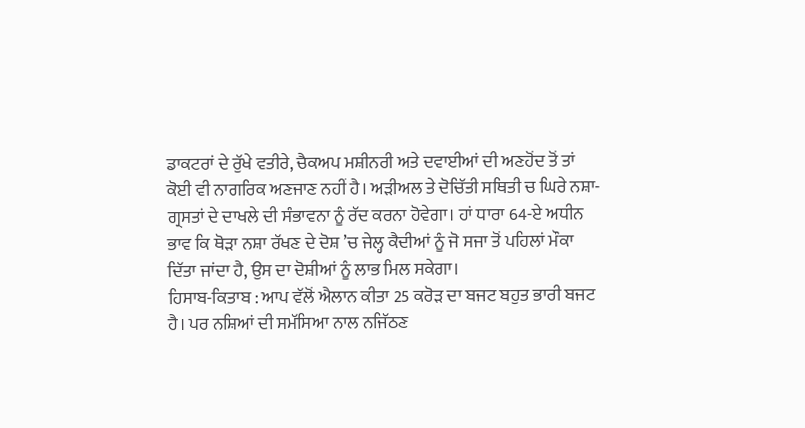ਡਾਕਟਰਾਂ ਦੇ ਰੁੱਖੇ ਵਤੀਰੇ, ਚੈਕਅਪ ਮਸ਼ੀਨਰੀ ਅਤੇ ਦਵਾਈਆਂ ਦੀ ਅਣਹੋਂਦ ਤੋਂ ਤਾਂ ਕੋਈ ਵੀ ਨਾਗਰਿਕ ਅਣਜਾਣ ਨਹੀਂ ਹੈ। ਅੜੀਅਲ ਤੇ ਦੋਚਿੱਤੀ ਸਥਿਤੀ ਚ ਘਿਰੇ ਨਸ਼ਾ-ਗ੍ਰਸਤਾਂ ਦੇ ਦਾਖਲੇ ਦੀ ਸੰਭਾਵਨਾ ਨੂੰ ਰੱਦ ਕਰਨਾ ਹੋਵੇਗਾ। ਹਾਂ ਧਾਰਾ 64-ਏ ਅਧੀਨ ਭਾਵ ਕਿ ਥੋੜਾ ਨਸ਼ਾ ਰੱਖਣ ਦੇ ਦੋਸ਼ ’ਚ ਜੇਲ੍ਹ ਕੈਦੀਆਂ ਨੂੰ ਜੋ ਸਜਾ ਤੋਂ ਪਹਿਲਾਂ ਮੌਕਾ ਦਿੱਤਾ ਜਾਂਦਾ ਹੈ, ਉਸ ਦਾ ਦੋਸ਼ੀਆਂ ਨੂੰ ਲਾਭ ਮਿਲ ਸਕੇਗਾ।
ਹਿਸਾਬ-ਕਿਤਾਬ : ਆਪ ਵੱਲੋਂ ਐਲਾਨ ਕੀਤਾ 25 ਕਰੋੜ ਦਾ ਬਜਟ ਬਹੁਤ ਭਾਰੀ ਬਜਟ ਹੈ। ਪਰ ਨਸ਼ਿਆਂ ਦੀ ਸਮੱਸਿਆ ਨਾਲ ਨਜਿੱਠਣ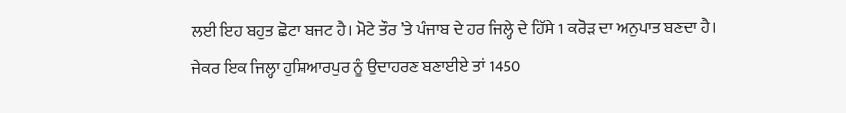ਲਈ ਇਹ ਬਹੁਤ ਛੋਟਾ ਬਜਟ ਹੈ। ਮੋਟੇ ਤੌਰ ’ਤੇ ਪੰਜਾਬ ਦੇ ਹਰ ਜਿਲ੍ਹੇ ਦੇ ਹਿੱਸੇ 1 ਕਰੋੜ ਦਾ ਅਨੁਪਾਤ ਬਣਦਾ ਹੈ। ਜੇਕਰ ਇਕ ਜਿਲ੍ਹਾ ਹੁਸ਼ਿਆਰਪੁਰ ਨੂੰ ਉਦਾਹਰਣ ਬਣਾਈਏ ਤਾਂ 1450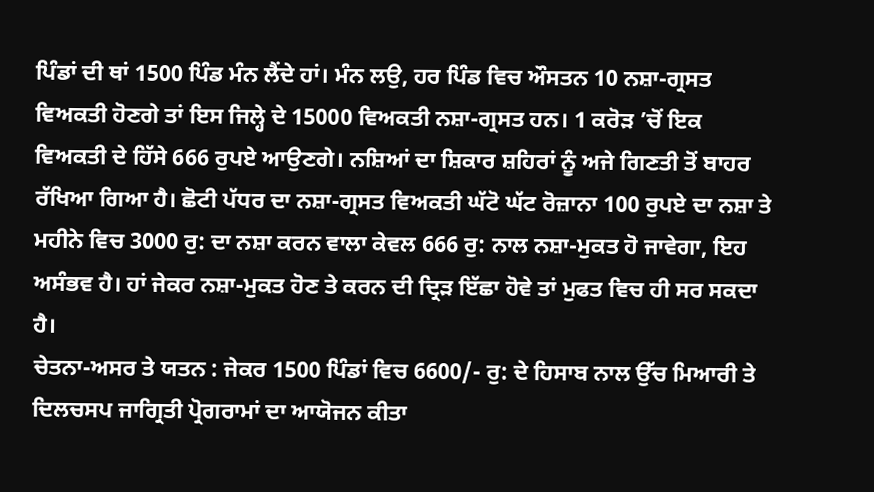ਪਿੰਡਾਂ ਦੀ ਥਾਂ 1500 ਪਿੰਡ ਮੰਨ ਲੈਂਦੇ ਹਾਂ। ਮੰਨ ਲਉ, ਹਰ ਪਿੰਡ ਵਿਚ ਔਸਤਨ 10 ਨਸ਼ਾ-ਗ੍ਰਸਤ ਵਿਅਕਤੀ ਹੋਣਗੇ ਤਾਂ ਇਸ ਜਿਲ੍ਹੇ ਦੇ 15000 ਵਿਅਕਤੀ ਨਸ਼ਾ-ਗ੍ਰਸਤ ਹਨ। 1 ਕਰੋੜ ’ਚੋਂ ਇਕ ਵਿਅਕਤੀ ਦੇ ਹਿੱਸੇ 666 ਰੁਪਏ ਆਉਣਗੇ। ਨਸ਼ਿਆਂ ਦਾ ਸ਼ਿਕਾਰ ਸ਼ਹਿਰਾਂ ਨੂੰ ਅਜੇ ਗਿਣਤੀ ਤੋਂ ਬਾਹਰ ਰੱਖਿਆ ਗਿਆ ਹੈ। ਛੋਟੀ ਪੱਧਰ ਦਾ ਨਸ਼ਾ-ਗ੍ਰਸਤ ਵਿਅਕਤੀ ਘੱਟੋ ਘੱਟ ਰੋਜ਼ਾਨਾ 100 ਰੁਪਏ ਦਾ ਨਸ਼ਾ ਤੇ ਮਹੀਨੇ ਵਿਚ 3000 ਰੁ: ਦਾ ਨਸ਼ਾ ਕਰਨ ਵਾਲਾ ਕੇਵਲ 666 ਰੁ: ਨਾਲ ਨਸ਼ਾ-ਮੁਕਤ ਹੋ ਜਾਵੇਗਾ, ਇਹ ਅਸੰਭਵ ਹੈ। ਹਾਂ ਜੇਕਰ ਨਸ਼ਾ-ਮੁਕਤ ਹੋਣ ਤੇ ਕਰਨ ਦੀ ਦ੍ਰਿੜ ਇੱਛਾ ਹੋਵੇ ਤਾਂ ਮੁਫਤ ਵਿਚ ਹੀ ਸਰ ਸਕਦਾ ਹੈ।
ਚੇਤਨਾ-ਅਸਰ ਤੇ ਯਤਨ : ਜੇਕਰ 1500 ਪਿੰਡਾਂ ਵਿਚ 6600/- ਰੁ: ਦੇ ਹਿਸਾਬ ਨਾਲ ਉੱਚ ਮਿਆਰੀ ਤੇ ਦਿਲਚਸਪ ਜਾਗ੍ਰਿਤੀ ਪ੍ਰੋਗਰਾਮਾਂ ਦਾ ਆਯੋਜਨ ਕੀਤਾ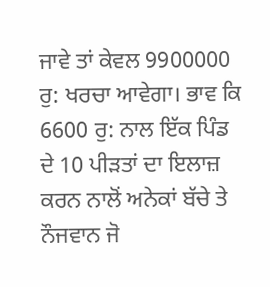ਜਾਵੇ ਤਾਂ ਕੇਵਲ 9900000 ਰੁ: ਖਰਚਾ ਆਵੇਗਾ। ਭਾਵ ਕਿ 6600 ਰੁ: ਨਾਲ ਇੱਕ ਪਿੰਡ ਦੇ 10 ਪੀੜਤਾਂ ਦਾ ਇਲਾਜ਼ ਕਰਨ ਨਾਲੋਂ ਅਨੇਕਾਂ ਬੱਚੇ ਤੇ ਨੌਜਵਾਨ ਜੋ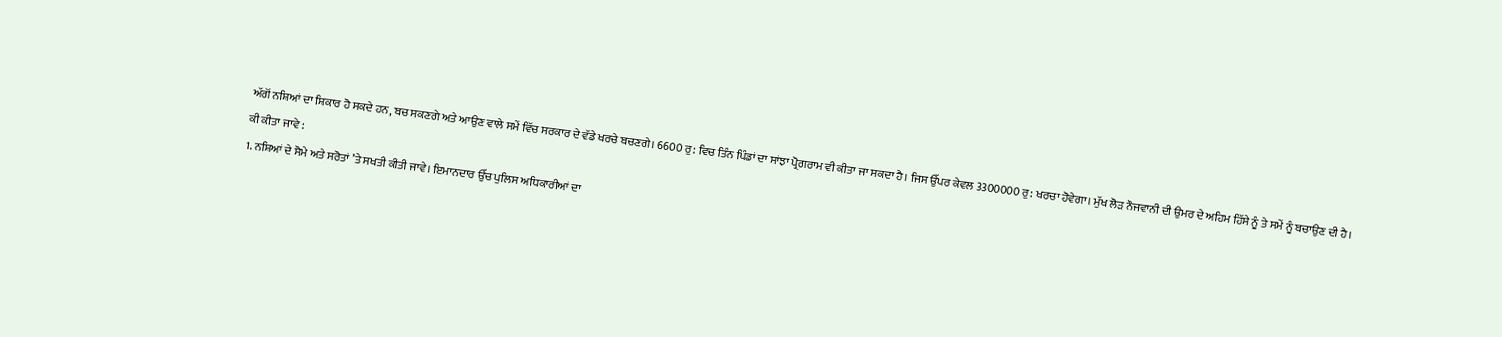ਅੱਗੋਂ ਨਸ਼ਿਆਂ ਦਾ ਸ਼ਿਕਾਰ ਹੋ ਸਕਦੇ ਹਨ, ਬਚ ਸਕਣਗੇ ਅਤੇ ਆਉਣ ਵਾਲੇ ਸਮੇਂ ਵਿੱਚ ਸਰਕਾਰ ਦੇ ਵੱਡੇ ਖਰਚੇ ਬਚਣਗੇ। 6600 ਰੁ: ਵਿਚ ਤਿੰਨ ਪਿੰਡਾਂ ਦਾ ਸਾਂਝਾ ਪ੍ਰੋਗਰਾਮ ਵੀ ਕੀਤਾ ਜਾ ਸਕਦਾ ਹੈ। ਜਿਸ ਉੱਪਰ ਕੇਵਲ 3300000 ਰੁ: ਖਰਚਾ ਹੋਵੇਗਾ। ਮੁੱਖ ਲੋੜ ਨੌਜਵਾਨੀ ਦੀ ਉਮਰ ਦੇ ਅਹਿਮ ਹਿੱਸੇ ਨੂੰ ਤੇ ਸਮੇਂ ਨੂੰ ਬਚਾਉਣ ਦੀ ਹੈ।
ਕੀ ਕੀਤਾ ਜਾਵੇ :
1. ਨਸ਼ਿਆਂ ਦੇ ਸੋਮੇ ਅਤੇ ਸਰੋਤਾਂ ’ਤੇ ਸਖਤੀ ਕੀਤੀ ਜਾਵੇ। ਇਮਾਨਦਾਰ ਉੱਚ ਪੁਲਿਸ ਅਧਿਕਾਰੀਆਂ ਦਾ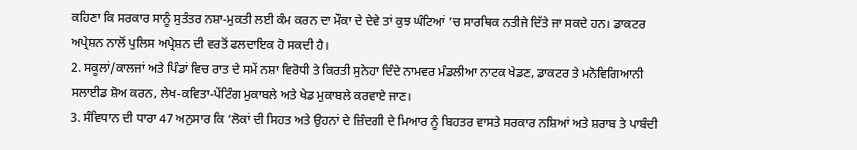ਕਹਿਣਾ ਕਿ ਸਰਕਾਰ ਸਾਨੂੰ ਸੁਤੰਤਰ ਨਸ਼ਾ-ਮੁਕਤੀ ਲਈ ਕੰਮ ਕਰਨ ਦਾ ਮੌਕਾ ਦੇ ਦੇਵੇ ਤਾਂ ਕੁਝ ਘੰਟਿਆਂ ’ਚ ਸਾਰਥਿਕ ਨਤੀਜੇ ਦਿੱਤੇ ਜਾ ਸਕਦੇ ਹਨ। ਡਾਕਟਰ ਅਪ੍ਰੇਸ਼ਨ ਨਾਲੋਂ ਪੁਲਿਸ ਅਪ੍ਰੇਸ਼ਨ ਦੀ ਵਰਤੋਂ ਫਲਦਾਇਕ ਹੋ ਸਕਦੀ ਹੈ।
2. ਸਕੂਲਾਂ/ਕਾਲਜਾਂ ਅਤੇ ਪਿੰਡਾਂ ਵਿਚ ਰਾਤ ਦੇ ਸਮੇਂ ਨਸ਼ਾ ਵਿਰੋਧੀ ਤੇ ਕਿਰਤੀ ਸੁਨੇਹਾ ਦਿੰਦੇ ਨਾਮਵਰ ਮੰਡਲੀਆ ਨਾਟਕ ਖੇਡਣ, ਡਾਕਟਰ ਤੇ ਮਨੋਵਿਗਿਆਨੀ ਸਲਾਈਡ ਸ਼ੋਅ ਕਰਨ, ਲੇਖ-ਕਵਿਤਾ-ਪੇਂਟਿੰਗ ਮੁਕਾਬਲੇ ਅਤੇ ਖੇਡ ਮੁਕਾਬਲੇ ਕਰਵਾਏ ਜਾਣ।
3. ਸੰਵਿਧਾਨ ਦੀ ਧਾਰਾ 47 ਅਨੁਸਾਰ ਕਿ ‘ਲੋਕਾਂ ਦੀ ਸਿਹਤ ਅਤੇ ਉਹਨਾਂ ਦੇ ਜ਼ਿੰਦਗੀ ਦੇ ਮਿਆਰ ਨੂੰ ਬਿਹਤਰ ਵਾਸਤੇ ਸਰਕਾਰ ਨਸ਼ਿਆਂ ਅਤੇ ਸ਼ਰਾਬ ਤੇ ਪਾਬੰਦੀ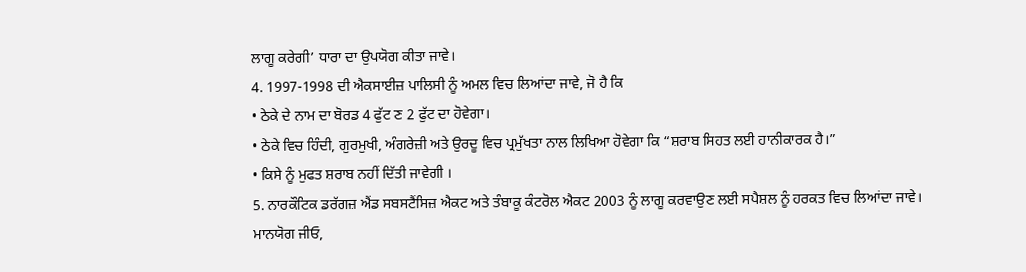ਲਾਗੂ ਕਰੇਗੀ’ ਧਾਰਾ ਦਾ ਉਪਯੋਗ ਕੀਤਾ ਜਾਵੇ।
4. 1997-1998 ਦੀ ਐਕਸਾਈਜ਼ ਪਾਲਿਸੀ ਨੂੰ ਅਮਲ ਵਿਚ ਲਿਆਂਦਾ ਜਾਵੇ, ਜੋ ਹੈ ਕਿ
• ਠੇਕੇ ਦੇ ਨਾਮ ਦਾ ਬੋਰਡ 4 ਫੁੱਟ ਣ 2 ਫੁੱਟ ਦਾ ਹੋਵੇਗਾ।
• ਠੇਕੇ ਵਿਚ ਹਿੰਦੀ, ਗੁਰਮੁਖੀ, ਅੰਗਰੇਜ਼ੀ ਅਤੇ ਉਰਦੂ ਵਿਚ ਪ੍ਰਮੁੱਖਤਾ ਨਾਲ ਲਿਖਿਆ ਹੋਵੇਗਾ ਕਿ “ਸ਼ਰਾਬ ਸਿਹਤ ਲਈ ਹਾਨੀਕਾਰਕ ਹੈ।”
• ਕਿਸੇ ਨੂੰ ਮੁਫਤ ਸ਼ਰਾਬ ਨਹੀਂ ਦਿੱਤੀ ਜਾਵੇਗੀ ।
5. ਨਾਰਕੌਟਿਕ ਡਰੱਗਜ਼ ਐਂਡ ਸਬਸਟੈਂਸਿਜ਼ ਐਕਟ ਅਤੇ ਤੰਬਾਕੂ ਕੰਟਰੋਲ ਐਕਟ 2003 ਨੂੰ ਲਾਗੂ ਕਰਵਾਉਣ ਲਈ ਸਪੈਸ਼ਲ ਨੂੰ ਹਰਕਤ ਵਿਚ ਲਿਆਂਦਾ ਜਾਵੇ।
ਮਾਨਯੋਗ ਜੀਓ,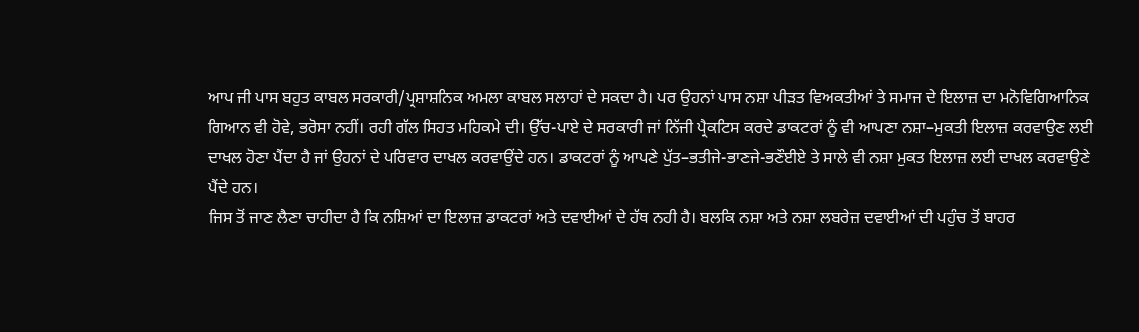ਆਪ ਜੀ ਪਾਸ ਬਹੁਤ ਕਾਬਲ ਸਰਕਾਰੀ/ਪ੍ਰਸ਼ਾਸ਼ਨਿਕ ਅਮਲਾ ਕਾਬਲ ਸਲਾਹਾਂ ਦੇ ਸਕਦਾ ਹੈ। ਪਰ ਉਹਨਾਂ ਪਾਸ ਨਸ਼ਾ ਪੀੜਤ ਵਿਅਕਤੀਆਂ ਤੇ ਸਮਾਜ ਦੇ ਇਲਾਜ਼ ਦਾ ਮਨੋਵਿਗਿਆਨਿਕ ਗਿਆਨ ਵੀ ਹੋਵੇ, ਭਰੋਸਾ ਨਹੀਂ। ਰਹੀ ਗੱਲ ਸਿਹਤ ਮਹਿਕਮੇ ਦੀ। ਉੱਚ-ਪਾਏ ਦੇ ਸਰਕਾਰੀ ਜਾਂ ਨਿੱਜੀ ਪ੍ਰੈਕਟਿਸ ਕਰਦੇ ਡਾਕਟਰਾਂ ਨੂੰ ਵੀ ਆਪਣਾ ਨਸ਼ਾ–ਮੁਕਤੀ ਇਲਾਜ਼ ਕਰਵਾਉਣ ਲਈ ਦਾਖਲ ਹੋਣਾ ਪੈਂਦਾ ਹੈ ਜਾਂ ਉਹਨਾਂ ਦੇ ਪਰਿਵਾਰ ਦਾਖਲ ਕਰਵਾਉਂਦੇ ਹਨ। ਡਾਕਟਰਾਂ ਨੂੰ ਆਪਣੇ ਪੁੱਤ–ਭਤੀਜੇ-ਭਾਣਜੇ-ਭਣੌਈਏ ਤੇ ਸਾਲੇ ਵੀ ਨਸ਼ਾ ਮੁਕਤ ਇਲਾਜ਼ ਲਈ ਦਾਖਲ ਕਰਵਾਉਣੇ ਪੈਂਦੇ ਹਨ।
ਜਿਸ ਤੋਂ ਜਾਣ ਲੈਣਾ ਚਾਹੀਦਾ ਹੈ ਕਿ ਨਸ਼ਿਆਂ ਦਾ ਇਲਾਜ਼ ਡਾਕਟਰਾਂ ਅਤੇ ਦਵਾਈਆਂ ਦੇ ਹੱਥ ਨਹੀ ਹੈ। ਬਲਕਿ ਨਸ਼ਾ ਅਤੇ ਨਸ਼ਾ ਲਬਰੇਜ਼ ਦਵਾਈਆਂ ਦੀ ਪਹੁੰਚ ਤੋਂ ਬਾਹਰ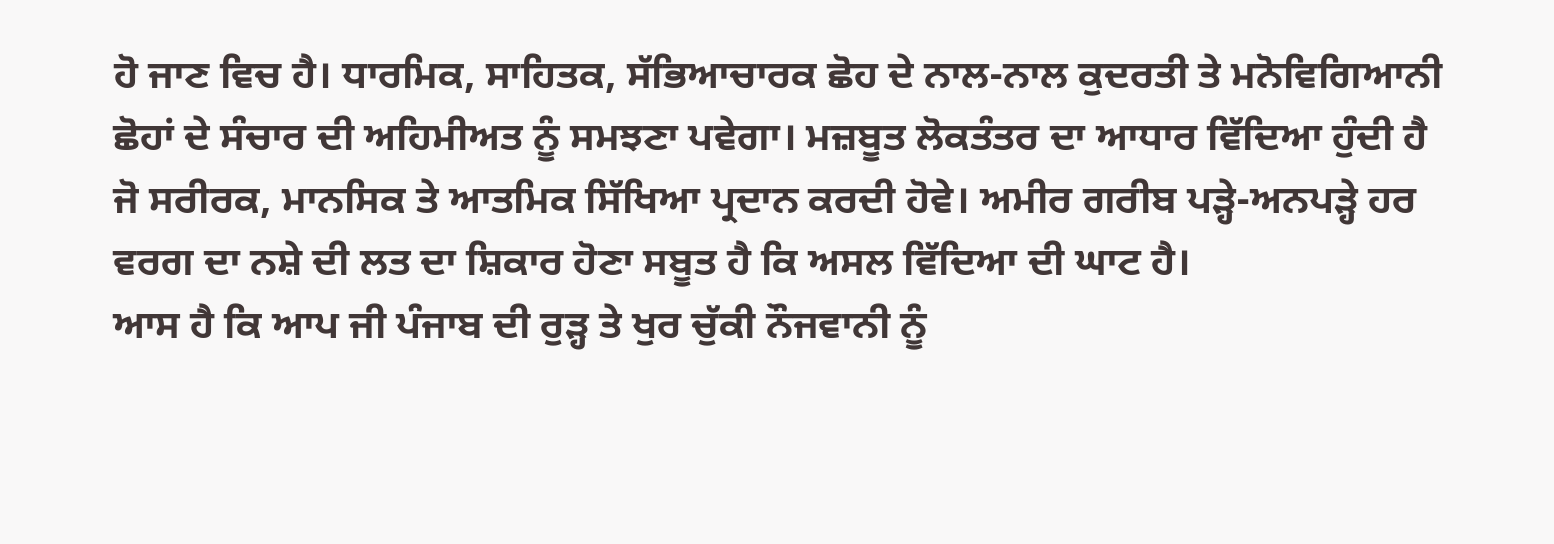ਹੋ ਜਾਣ ਵਿਚ ਹੈ। ਧਾਰਮਿਕ, ਸਾਹਿਤਕ, ਸੱਭਿਆਚਾਰਕ ਛੋਹ ਦੇ ਨਾਲ-ਨਾਲ ਕੁਦਰਤੀ ਤੇ ਮਨੋਵਿਗਿਆਨੀ ਛੋਹਾਂ ਦੇ ਸੰਚਾਰ ਦੀ ਅਹਿਮੀਅਤ ਨੂੰ ਸਮਝਣਾ ਪਵੇਗਾ। ਮਜ਼ਬੂਤ ਲੋਕਤੰਤਰ ਦਾ ਆਧਾਰ ਵਿੱਦਿਆ ਹੁੰਦੀ ਹੈ ਜੋ ਸਰੀਰਕ, ਮਾਨਸਿਕ ਤੇ ਆਤਮਿਕ ਸਿੱਖਿਆ ਪ੍ਰਦਾਨ ਕਰਦੀ ਹੋਵੇ। ਅਮੀਰ ਗਰੀਬ ਪੜ੍ਹੇ-ਅਨਪੜ੍ਹੇ ਹਰ ਵਰਗ ਦਾ ਨਸ਼ੇ ਦੀ ਲਤ ਦਾ ਸ਼ਿਕਾਰ ਹੋਣਾ ਸਬੂਤ ਹੈ ਕਿ ਅਸਲ ਵਿੱਦਿਆ ਦੀ ਘਾਟ ਹੈ।
ਆਸ ਹੈ ਕਿ ਆਪ ਜੀ ਪੰਜਾਬ ਦੀ ਰੁੜ੍ਹ ਤੇ ਖੁਰ ਚੁੱਕੀ ਨੌਜਵਾਨੀ ਨੂੰ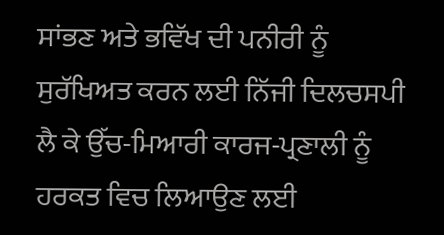ਸਾਂਭਣ ਅਤੇ ਭਵਿੱਖ ਦੀ ਪਨੀਰੀ ਨੂੰ ਸੁਰੱਖਿਅਤ ਕਰਨ ਲਈ ਨਿੱਜੀ ਦਿਲਚਸਪੀ ਲੈ ਕੇ ਉੱਚ-ਮਿਆਰੀ ਕਾਰਜ-ਪ੍ਰਣਾਲੀ ਨੂੰ ਹਰਕਤ ਵਿਚ ਲਿਆਉਣ ਲਈ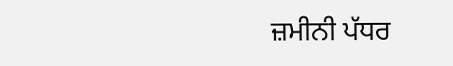ਜ਼ਮੀਨੀ ਪੱਧਰ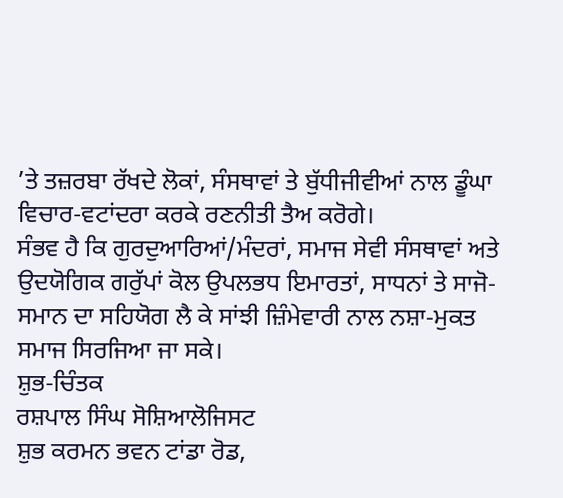’ਤੇ ਤਜ਼ਰਬਾ ਰੱਖਦੇ ਲੋਕਾਂ, ਸੰਸਥਾਵਾਂ ਤੇ ਬੁੱਧੀਜੀਵੀਆਂ ਨਾਲ ਡੂੰਘਾ ਵਿਚਾਰ-ਵਟਾਂਦਰਾ ਕਰਕੇ ਰਣਨੀਤੀ ਤੈਅ ਕਰੋਗੇ।
ਸੰਭਵ ਹੈ ਕਿ ਗੁਰਦੁਆਰਿਆਂ/ਮੰਦਰਾਂ, ਸਮਾਜ ਸੇਵੀ ਸੰਸਥਾਵਾਂ ਅਤੇ ਉਦਯੋਗਿਕ ਗਰੁੱਪਾਂ ਕੋਲ ਉਪਲਭਧ ਇਮਾਰਤਾਂ, ਸਾਧਨਾਂ ਤੇ ਸਾਜੋ-ਸਮਾਨ ਦਾ ਸਹਿਯੋਗ ਲੈ ਕੇ ਸਾਂਝੀ ਜ਼ਿੰਮੇਵਾਰੀ ਨਾਲ ਨਸ਼ਾ-ਮੁਕਤ ਸਮਾਜ ਸਿਰਜਿਆ ਜਾ ਸਕੇ।
ਸ਼ੁਭ-ਚਿੰਤਕ
ਰਸ਼ਪਾਲ ਸਿੰਘ ਸੋਸ਼ਿਆਲੋਜਿਸਟ
ਸ਼ੁਭ ਕਰਮਨ ਭਵਨ ਟਾਂਡਾ ਰੋਡ,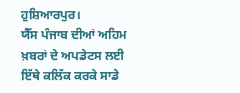ਹੁਸ਼ਿਆਰਪੁਰ।
ਯੈੱਸ ਪੰਜਾਬ ਦੀਆਂ ਅਹਿਮ ਖ਼ਬਰਾਂ ਦੇ ਅਪਡੇਟਸ ਲਈ ਇੱਥੇ ਕਲਿੱਕ ਕਰਕੇ ਸਾਡੇ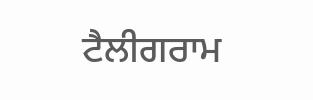ਟੈਲੀਗਰਾਮ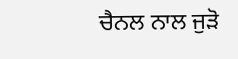ਚੈਨਲ ਨਾਲ ਜੁੜੋ